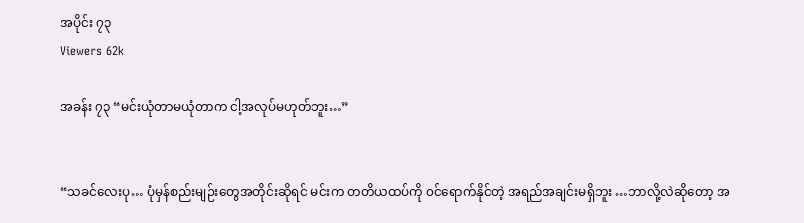အပိုင်း ၇၃
Viewers 62k

အခန်း ၇၃ “မင်းယုံတာမယုံတာက ငါ့အလုပ်မဟုတ်ဘူး…”


“သခင်လေးပု… ပုံမှန်စည်းမျဉ်းတွေအတိုင်းဆိုရင် မင်းက တတိယထပ်ကို ၀င်ရောက်နိုင်တဲ့ အရည်အချင်းမရှိဘူး …ဘာလို့လဲဆိုတော့ အ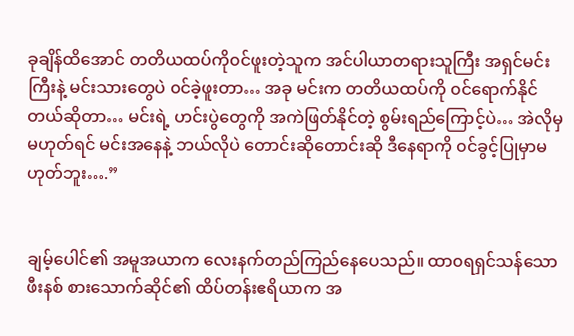ခုချိန်ထိအောင် တတိယထပ်ကို၀င်ဖူးတဲ့သူက အင်ပါယာတရားသူကြီး အရှင်မင်းကြီးနဲ့ မင်းသားတွေပဲ ၀င်ခဲ့ဖူးတာ… အခု မင်းက တတိယထပ်ကို ၀င်ရောက်နိုင်တယ်ဆိုတာ… မင်းရဲ့ ဟင်းပွဲတွေကို အကဲဖြတ်နိုင်တဲ့ စွမ်းရည်ကြောင့်ပဲ… အဲလိုမှမဟုတ်ရင် မင်းအနေနဲ့ ဘယ်လိုပဲ တောင်းဆိုတောင်းဆို ဒီနေရာကို ၀င်ခွင့်ပြုမှာမဟုတ်ဘူး….”


ချမ့်ပေါင်၏ အမူအယာက လေးနက်တည်ကြည်နေပေသည်။ ထာ၀ရရှင်သန်သော ဖီးနစ် စားသောက်ဆိုင်၏ ထိပ်တန်းဧရိယာက အ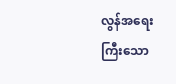လွန်အရေးကြီးသော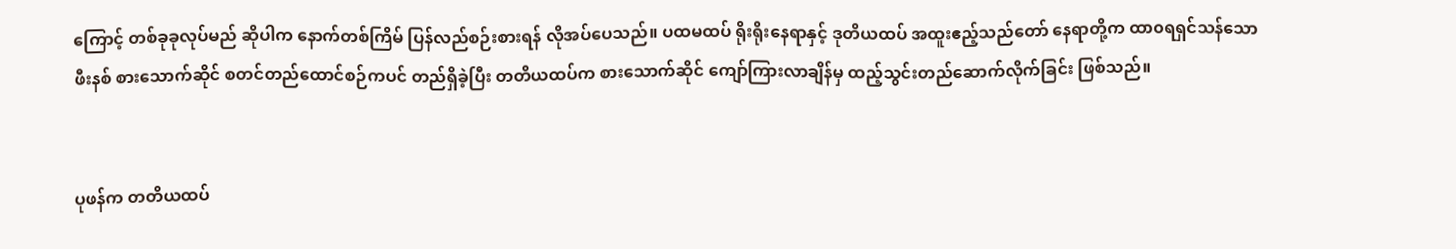ကြောင့် တစ်ခုခုလုပ်မည် ဆိုပါက နောက်တစ်ကြိမ် ပြန်လည်စဉ်းစားရန် လိုအပ်ပေသည်။ ပထမထပ် ရိုးရိုးနေရာနှင့် ဒုတိယထပ် အထူးဧည့်သည်တော် နေရာတို့က ထာ၀ရရှင်သန်သော ဖီးနစ် စားသောက်ဆိုင် စတင်တည်ထောင်စဉ်ကပင် တည်ရှိခဲ့ပြီး တတိယထပ်က စားသောက်ဆိုင် ကျော်ကြားလာချိန်မှ ထည့်သွင်းတည်ဆောက်လိုက်ခြင်း ဖြစ်သည်။


ပုဖန်က တတိယထပ်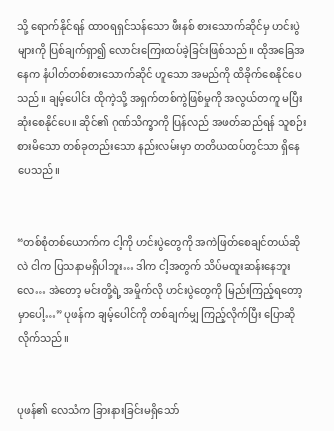သို့ ရောက်နိုင်ရန် ထာ၀ရရှင်သန်သော ဖီးနစ် စားသောက်ဆိုင်မှ ဟင်းပွဲများကို ပြစ်ချက်ရှာ၍ လောင်းကြေးထပ်ခဲ့ခြင်းဖြစ်သည်။ ထိုအခြေအနေက နံပါတ်တစ်စားသောက်ဆိုင် ဟူသော အမည်ကို ထိခိုက်စေနိုင်ပေသည်။ ချမ့်ပေါင်း ထိုကဲ့သို့ အရှက်တစ်ကွဲဖြစ်မှုကို အလွယ်တကူ မပြီးဆုံးစေနိုင်ပေ။ ဆိုင်၏ ဂုဏ်သိက္ခာကို ပြန်လည် အဖတ်ဆည်ရန် သူစဉ်းစားမိသော တစ်ခုတည်းသော နည်းလမ်းမှာ တတိယထပ်တွင်သာ ရှိနေပေသည်။


“တစ်စုံတစ်ယောက်က ငါ့ကို ဟင်းပွဲတွေကို အကဲဖြတ်စေချင်တယ်ဆိုလဲ ငါက ပြသနာမရှိပါဘူး… ဒါက ငါ့အတွက် သိပ်မထူးဆန်းနေဘူးလေ… အဲတော့ မင်းတို့ရဲ့ အမှိုက်လို ဟင်းပွဲတွေကို မြည်းကြည့်ရတော့မှာပေါ့…” ပုဖန်က ချမ့်ပေါင်ကို တစ်ချက်မျှ ကြည့်လိုက်ပြီး ပြောဆိုလိုက်သည်။


ပုဖန်၏ လေသံက ခြားနားခြင်းမရှိသော်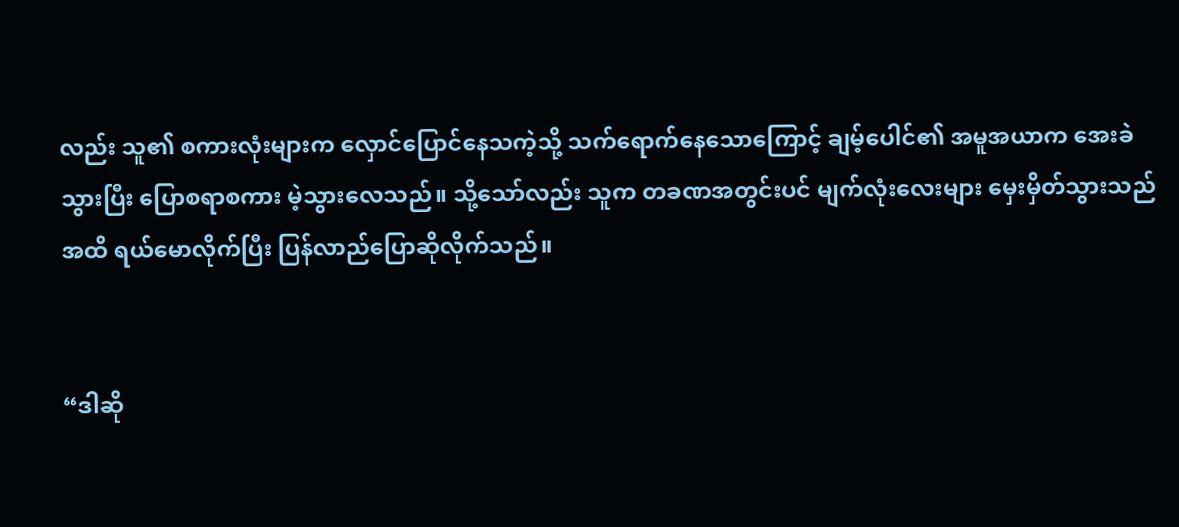လည်း သူ၏ စကားလုံးများက လှောင်ပြောင်နေသကဲ့သို့ သက်ရောက်နေသောကြောင့် ချမ့်ပေါင်၏ အမူအယာက အေးခဲသွားပြီး ပြောစရာစကား မဲ့သွားလေသည်။ သို့သော်လည်း သူက တခဏအတွင်းပင် မျက်လုံးလေးများ မှေးမှိတ်သွားသည်အထိ ရယ်မောလိုက်ပြီး ပြန်လာည်ပြောဆိုလိုက်သည်။


“ဒါဆို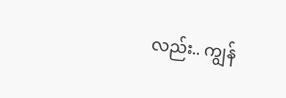လည်း.. ကျွန်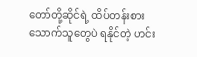တော်တို့ဆိုင်ရဲ့ ထိပ်တန်းစားသောက်သူတွေပဲ ရနိုင်တဲ့ ဟင်း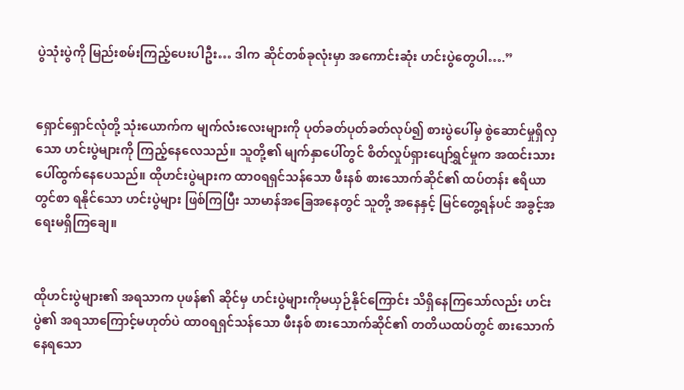ပွဲသုံးပွဲကို မြည်းစမ်းကြည့်ပေးပါဦး… ဒါက ဆိုင်တစ်ခုလုံးမှာ အကောင်းဆုံး ဟင်းပွဲတွေပါ….”


ရှောင်ရှောင်လုံတို့ သုံးယောက်က မျက်လံးလေးများကို ပုတ်ခတ်ပုတ်ခတ်လုပ်၍ စားပွဲပေါ်မှ စွဲဆောင်မှုရှိလှသော ဟင်းပွဲများကို ကြည့်နေလေသည်။ သူတို့၏ မျက်နှာပေါ်တွင် စိတ်လှုပ်ရှားပျော်ရွှင်မှုက အထင်းသား ပေါ်ထွက်နေပေသည်။ ထိုဟင်းပွဲများက ထာ၀ရရှင်သန်သော ဖီးနစ် စားသောက်ဆိုင်၏ ထပ်တန်း ဧရိယာတွင်စာ ရနိုင်သော ဟင်းပွဲများ ဖြစ်ကြပြီး သာမာန်အခြေအနေတွင် သူတို့ အနေနှင့် မြင်တွေ့ရန်ပင် အခွင့်အရေးမရှိကြချေ။


ထိုဟင်းပွဲများ၏ အရသာက ပုဖန်၏ ဆိုင်မှ ဟင်းပွဲများကိုမယှဉ်နိုင်ကြောင်း သိရှိနေကြသော်လည်း ဟင်းပွဲ၏ အရသာကြောင့်မဟုတ်ပဲ ထာ၀ရရှင်သန်သော ဖီးနစ် စားသောက်ဆိုင်၏ တတိယထပ်တွင် စားသောက်နေရသော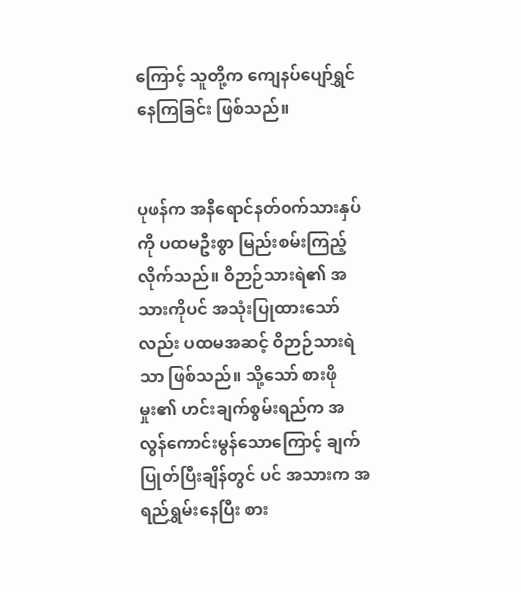ကြောင့် သူတို့က ကျေနပ်ပျော်ရွှင်နေကြခြင်း ဖြစ်သည်။


ပုဖန်က အနီရောင်နတ်၀က်သားနှပ်ကို ပထမဦးစွာ မြည်းစမ်းကြည့်လိုက်သည်။ ဝိဉာဉ်သားရဲ၏ အသားကိုပင် အသုံးပြုထားသော်လည်း ပထမအဆင့် ဝိဉာဉ်သားရဲသာ ဖြစ်သည်။ သို့သော် စားဖိုမှုး၏ ဟင်းချက်စွမ်းရည်က အလွန်ကောင်းမွန်သောကြောင့် ချက်ပြုတ်ပြီးချိန်တွင် ပင် အသားက အရည်ရွှမ်းနေပြီး စား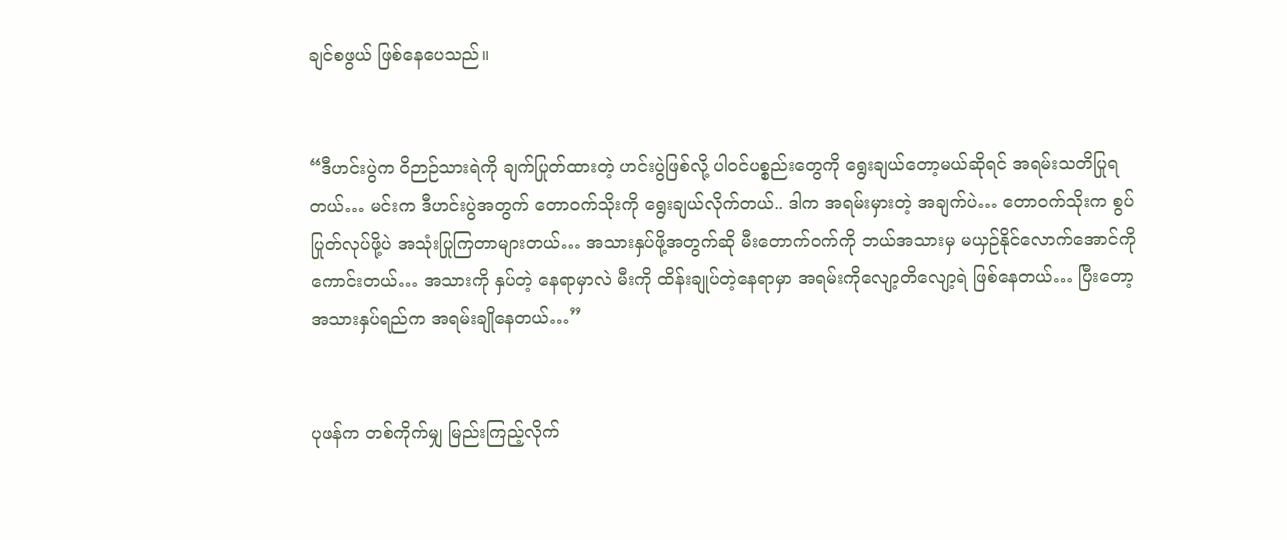ချင်စဖွယ် ဖြစ်နေပေသည်။


“ဒီဟင်းပွဲက ဝိဉာဉ်သားရဲကို ချက်ပြုတ်ထားတဲ့ ဟင်းပွဲဖြစ်လို့ ပါ၀င်ပစ္စည်းတွေကို ရွေးချယ်တော့မယ်ဆိုရင် အရမ်းသတိပြုရတယ်… မင်းက ဒီဟင်းပွဲအတွက် တော၀က်သိုးကို ရွေးချယ်လိုက်တယ်.. ဒါက အရမ်းမှားတဲ့ အချက်ပဲ… တော၀က်သိုးက စွပ်ပြုတ်လုပ်ဖို့ပဲ အသုံးပြုကြတာများတယ်… အသားနှပ်ဖို့အတွက်ဆို မီးတောက်၀က်ကို ဘယ်အသားမှ မယှဉ်နိုင်လောက်အောင်ကို ကောင်းတယ်… အသားကို နှပ်တဲ့ နေရာမှာလဲ မီးကို ထိန်းချုပ်တဲ့နေရာမှာ အရမ်းကိုလျော့တိလျော့ရဲ ဖြစ်နေတယ်… ပြီးတော့ အသားနှပ်ရည်က အရမ်းချိုနေတယ်…”


ပုဖန်က တစ်ကိုက်မျှ မြည်းကြည့်လိုက်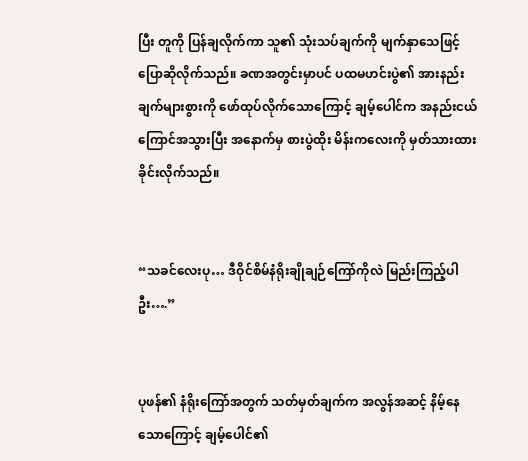ပြီး တူကို ပြန်ချလိုက်ကာ သူ၏ သုံးသပ်ချက်ကို မျက်နှာသေဖြင့် ပြောဆိုလိုက်သည်။ ခဏအတွင်းမှာပင် ပထမဟင်းပွဲ၏ အားနည်းချက်များစွားကို ဖော်ထုပ်လိုက်သောကြောင့် ချမ့်ပေါင်က အနည်းငယ်ကြောင်အသွားပြီး အနောက်မှ စားပွဲထိုး မိန်းကလေးကို မှတ်သားထားခိုင်းလိုက်သည်။


“သခင်လေးပု… ဒီဝိုင်စိမ်နံရိုးချိုချဉ်ကြော်ကိုလဲ မြည်းကြည့်ပါဦး….”


ပုဖန်၏ နံရိုးကြော်အတွက် သတ်မှတ်ချက်က အလွန်အဆင့် နိမ့်နေသောကြောင့် ချမ့်ပေါင်၏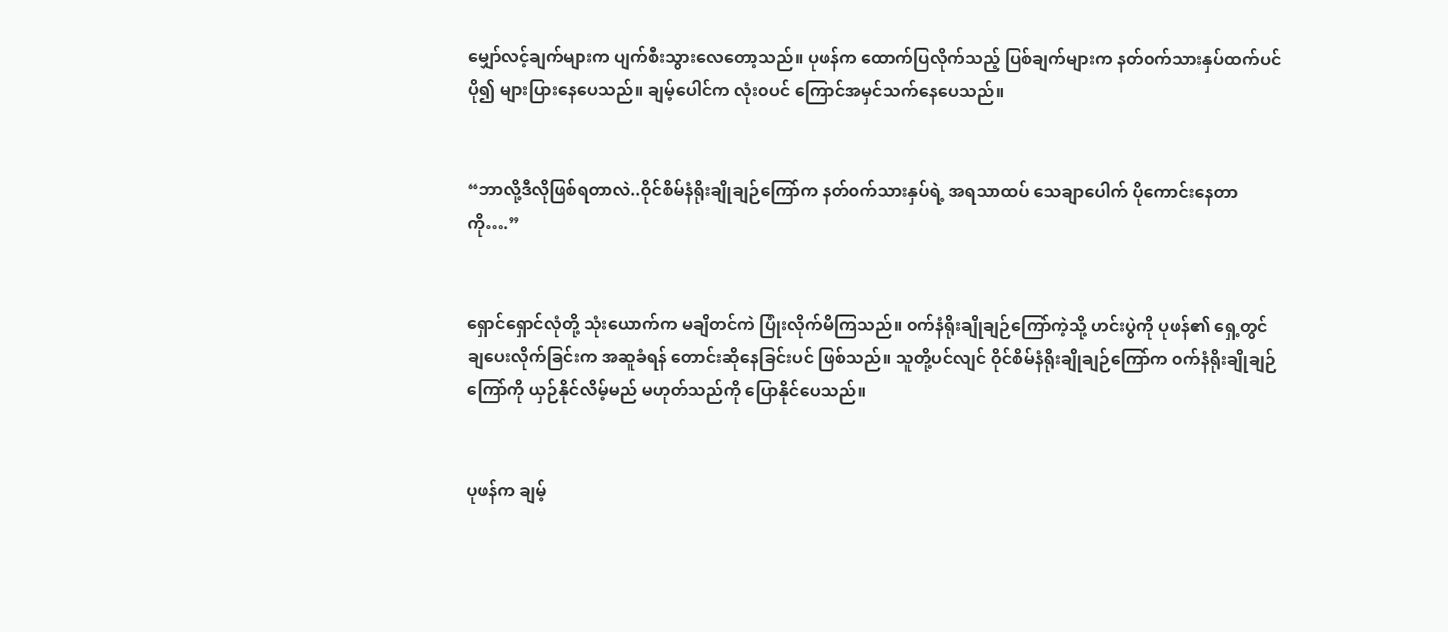မျှော်လင့်ချက်များက ပျက်စီးသွားလေတော့သည်။ ပုဖန်က ထောက်ပြလိုက်သည့် ပြစ်ချက်များက နတ်၀က်သားနှပ်ထက်ပင် ပို၍ များပြားနေပေသည်။ ချမ့်ပေါင်က လုံး၀ပင် ကြောင်အမှင်သက်နေပေသည်။


“ဘာလို့ဒီလိုဖြစ်ရတာလဲ..ဝိုင်စိမ်နံရိုးချိုချဉ်ကြော်က နတ်၀က်သားနှပ်ရဲ့ အရသာထပ် သေချာပေါက် ပိုကောင်းနေတာကို….”


ရှောင်ရှောင်လုံတို့ သုံးယောက်က မချိတင်ကဲ ပြုံးလိုက်မိကြသည်။ ၀က်နံရိုးချိုချဉ်ကြော်ကဲ့သို့ ဟင်းပွဲကို ပုဖန်၏ ရှေ့တွင် ချပေးလိုက်ခြင်းက အဆူခံရန် တောင်းဆိုနေခြင်းပင် ဖြစ်သည်။ သူတို့ပင်လျင် ဝိုင်စိမ်နံရိုးချိုချဉ်ကြော်က ၀က်နံရိုးချိုချဉ်ကြော်ကို ယှဉ်နိုင်လိမ့်မည် မဟုတ်သည်ကို ပြောနိုင်ပေသည်။


ပုဖန်က ချမ့်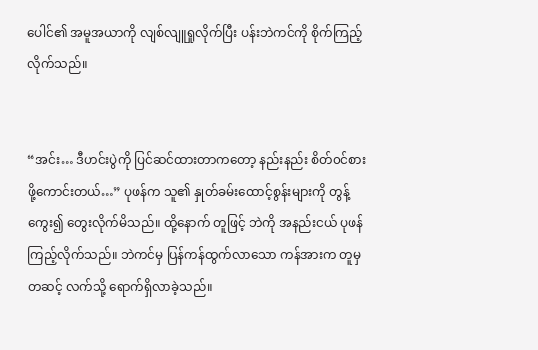ပေါင်၏ အမူအယာကို လျစ်လျူရှုလိုက်ပြီး ပန်းဘဲကင်ကို စိုက်ကြည့်လိုက်သည်။


“အင်း… ဒီဟင်းပွဲကို ပြင်ဆင်ထားတာကတော့ နည်းနည်း စိတ်၀င်စားဖို့ကောင်းတယ်…” ပုဖန်က သူ၏ နှုတ်ခမ်းထောင့်စွန်းများကို တွန့်ကွေး၍ တွေးလိုက်မိသည်။ ထို့နောက် တူဖြင့် ဘဲကို အနည်းငယ် ပုဖန်ကြည့်လိုက်သည်။ ဘဲကင်မှ ပြန်ကန်ထွက်လာသော ကန်အားက တူမှတဆင့် လက်သို့ ရောက်ရှိလာခဲ့သည်။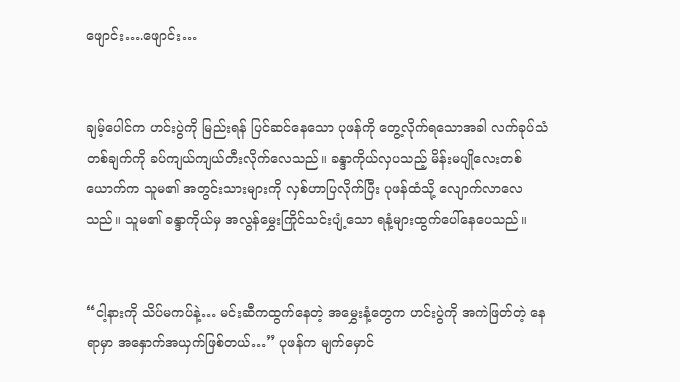ဖျောင်း….ဖျောင်း…


ချမ့်ပေါင်က ဟင်းပွဲကို မြည်းရန် ပြင်ဆင်နေသော ပုဖန်ကို တွေ့လိုက်ရသောအခါ လက်ခုပ်သံတစ်ချက်ကို ခပ်ကျယ်ကျယ်တီးလိုက်လေသည်။ ခန္ဒာကိုယ်လှပသည့် မိန်းမပျိုလေးတစ်ယောက်က သူမ၏ အတွင်းသားများကို လှစ်ဟာပြလိုက်ပြီး ပုဖန်ထံသို့ လျောက်လာလေသည်။ သူမ၏ ခန္ဒာကိုယ်မှ အလွန်မွှေးကြိုင်သင်းပျံ့သော ရနံ့များထွက်ပေါ်နေပေသည်။


“ငါ့နားကို သိပ်မကပ်နဲ့… မင်းဆီကထွက်နေတဲ့ အမွှေးနံ့တွေက ဟင်းပွဲကို အကဲဖြတ်တဲ့ နေရာမှာ အနှောက်အယှက်ဖြစ်တယ်…” ပုဖန်က မျက်မှောင်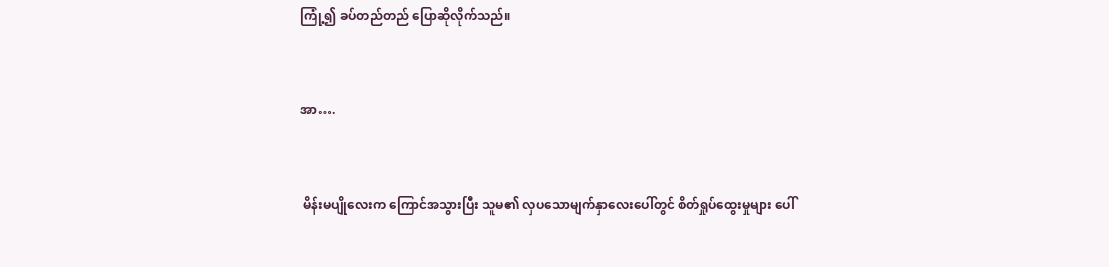ကြုံ့၍ ခပ်တည်တည် ပြောဆိုလိုက်သည်။


အာ….


 မိန်းမပျိုလေးက ကြောင်အသွားပြီး သူမ၏ လှပသောမျက်နှာလေးပေါ်တွင် စိတ်ရှုပ်ထွေးမှုများ ပေါ်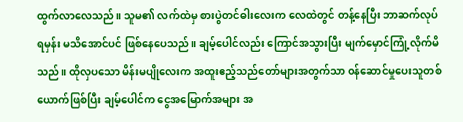ထွက်လာလေသည်။ သူမ၏ လက်ထဲမှ စားပွဲတင်ဓါးလေးက လေထဲတွင် တန့်နေပြီး ဘာဆက်လုပ်ရမှန်း မသိအောင်ပင် ဖြစ်နေပေသည်။ ချမ့်ပေါင်လည်း ကြောင်အသွားပြီး မျက်မှောင်ကြုံ့လိုက်မိသည်။ ထိုလှပသော မိန်းမပျိုလေးက အထူးဧည့်သည်တော်များအတွက်သာ ၀န်ဆောင်မှုပေးသူတစ်ယောက်ဖြစ်ပြီး ချမ့်ပေါင်က ငွေအမြောက်အများ အ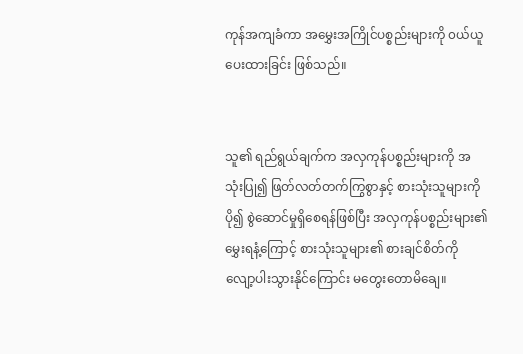ကုန်အကျခံကာ အမွှေးအကြိုင်ပစ္စည်းများကို ၀ယ်ယူပေးထားခြင်း ဖြစ်သည်။


သူ၏ ရည်ရွယ်ချက်က အလှကုန်ပစ္စည်းများကို အသုံးပြု၍ ဖြတ်လတ်တက်ကြွစွာနှင့် စားသုံးသူများကို ပို၍ စွဲဆောင်မှုရှိစေရန်ဖြစ်ပြီး အလှကုန်ပစ္စည်းများ၏ မွှေးရနံ့ကြောင့် စားသုံးသူများ၏ စားချင်စိတ်ကို လျော့ပါးသွားနိုင်ကြောင်း မတွေးတောမိချေ။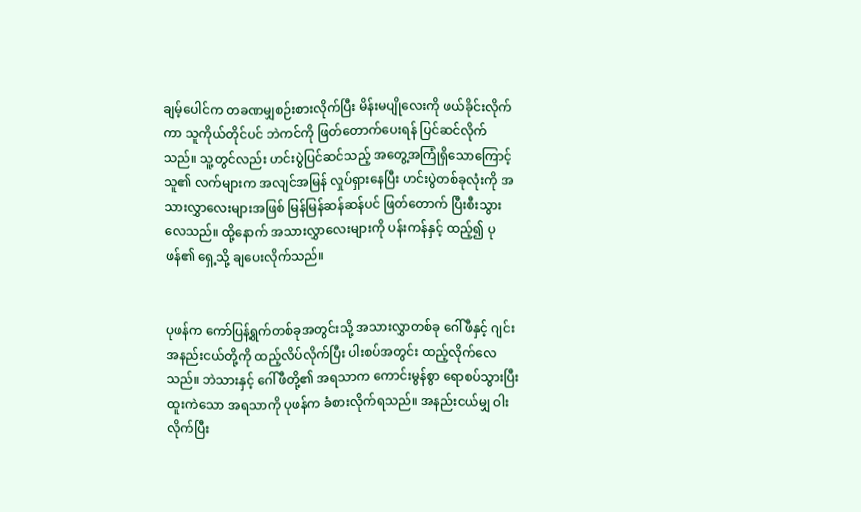ချမ့်ပေါင်က တခဏမျှစဉ်းစားလိုက်ပြီး မိန်းမပျိုလေးကို ဖယ်ခိုင်းလိုက်ကာ သူကိုယ်တိုင်ပင် ဘဲကင်ကို ဖြတ်တောက်ပေးရန် ပြင်ဆင်လိုက်သည်။ သူ့တွင်လည်း ဟင်းပွဲပြင်ဆင်သည့် အတွေ့အကြုံရှိသောကြောင့် သူ၏ လက်များက အလျင်အမြန် လှုပ်ရှားနေပြီး ဟင်းပွဲတစ်ခုလုံးကို အသားလွှာလေးများအဖြစ် မြန်မြန်ဆန်ဆန်ပင် ဖြတ်တောက် ပြီးစီးသွားလေသည်။ ထို့နောက် အသားလွှာလေးများကို ပန်းကန်နှင့် ထည့်၍ ပုဖန်၏ ရှေ့သို့ ချပေးလိုက်သည်။


ပုဖန်က ကော်ပြန့်ရွက်တစ်ခုအတွင်းသို့ အသားလွှာတစ်ခု ဂေါ်ဖီနှင့် ဂျင်းအနည်းငယ်တို့ကို ထည့်လိပ်လိုက်ပြီး ပါးစပ်အတွင်း ထည့်လိုက်လေသည်။ ဘဲသားနှင့် ဂေါ်ဖီတို့၏ အရသာက ကောင်းမွန်စွာ ရောစပ်သွားပြီး ထူးကဲသော အရသာကို ပုဖန်က ခံစားလိုက်ရသည်။ အနည်းငယ်မျှ ဝါးလိုက်ပြီး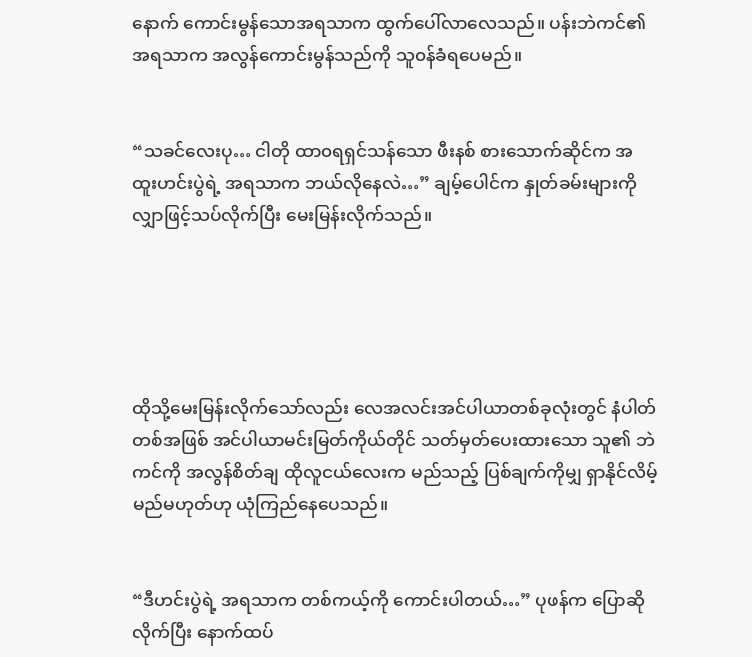နောက် ကောင်းမွန်သောအရသာက ထွက်ပေါ်လာလေသည်။ ပန်းဘဲကင်၏ အရသာက အလွန်ကောင်းမွန်သည်ကို သူ၀န်ခံရပေမည်။


“သခင်လေးပု… ငါတို ထာ၀ရရှင်သန်သော ဖီးနစ် စားသောက်ဆိုင်က အထူးဟင်းပွဲရဲ့ အရသာက ဘယ်လိုနေလဲ…” ချမ့်ပေါင်က နှုတ်ခမ်းများကို လျှာဖြင့်သပ်လိုက်ပြီး မေးမြန်းလိုက်သည်။





ထိုသို့မေးမြန်းလိုက်သော်လည်း လေအလင်းအင်ပါယာတစ်ခုလုံးတွင် နံပါတ်တစ်အဖြစ် အင်ပါယာမင်းမြတ်ကိုယ်တိုင် သတ်မှတ်ပေးထားသော သူ၏ ဘဲကင်ကို အလွန်စိတ်ချ ထိုလူငယ်လေးက မည်သည့် ပြစ်ချက်ကိုမျှ ရှာနိုင်လိမ့်မည်မဟုတ်ဟု ယုံကြည်နေပေသည်။


“ဒီဟင်းပွဲရဲ့ အရသာက တစ်ကယ့်ကို ကောင်းပါတယ်…” ပုဖန်က ပြောဆိုလိုက်ပြီး နောက်ထပ်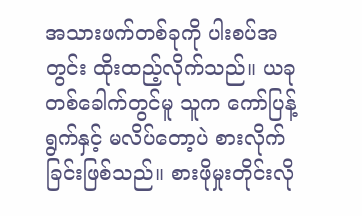အသားဖက်တစ်ခုကို ပါးစပ်အတွင်း ထိုးထည့်လိုက်သည်။ ယခုတစ်ခေါက်တွင်မူ သူက ကော်ပြန့်ရွက်နှင့် မလိပ်တော့ပဲ စားလိုက်ခြင်းဖြစ်သည်။ စားဖိုမှုးတိုင်းလို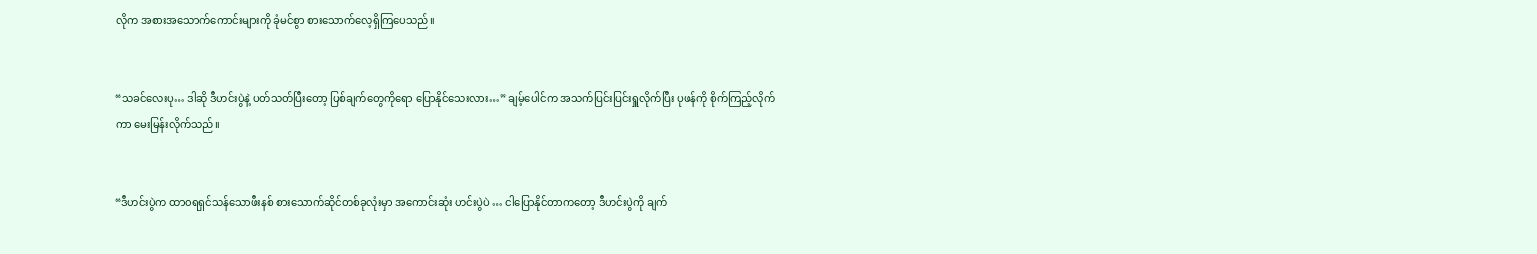လိုက အစားအသောက်ကောင်းများကို ခုံမင်စွာ စားသောက်လေ့ရှိကြပေသည်။


“သခင်လေးပု… ဒါဆို ဒီဟင်းပွဲနဲ့ ပတ်သတ်ပြီးတော့ ပြစ်ချက်တွေကိုရော ပြောနိုင်သေးလား…” ချမ့်ပေါင်က အသက်ပြင်းပြင်းရှူလိုက်ပြီး ပုဖန်ကို စိုက်ကြည့်လိုက်ကာ မေးမြန်းလိုက်သည်။


“ဒီဟင်းပွဲက ထာ၀ရရှင်သန်သောဖီးနစ် စားသောက်ဆိုင်တစ်ခုလုံးမှာ အကောင်းဆုံး ဟင်းပွဲပဲ … ငါပြောနိုင်တာကတော့ ဒီဟင်းပွဲကို ချက်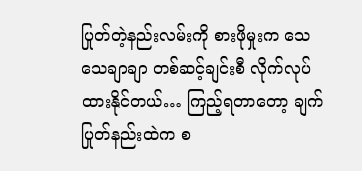ပြုတ်တဲ့နည်းလမ်းကို စားဖိုမှုးက သေသေချာချာ တစ်ဆင့်ချင်းစီ လိုက်လုပ်ထားနိုင်တယ်… ကြည့်ရတာတော့ ချက်ပြုတ်နည်းထဲက စ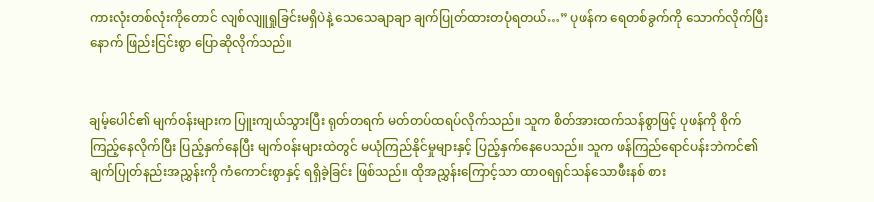ကားလုံးတစ်လုံးကိုတောင် လျစ်လျူရှုခြင်းမရှိပဲနဲ့ သေသေချာချာ ချက်ပြုတ်ထားတပုံရတယ်…” ပုဖန်က ရေတစ်ခွက်ကို သောက်လိုက်ပြီးနောက် ဖြည်းငြင်းစွာ ပြောဆိုလိုက်သည်။


ချမ့်ပေါင်၏ မျက်၀န်းများက ပြူးကျယ်သွားပြီး ရုတ်တရက် မတ်တပ်ထရပ်လိုက်သည်။ သူက စိတ်အားထက်သန်စွာဖြင့် ပုဖန်ကို စိုက်ကြည့်နေလိုက်ပြီး ပြည့်နှက်နေပြီး မျက်၀န်းများထဲတွင် မယုံကြည်နိုင်မှုများနှင့် ပြည့်နှက်နေပေသည်။ သူက ဖန်ကြည်ရောင်ပန်းဘဲကင်၏ ချက်ပြုတ်နည်းအညွှန်းကို ကံကောင်းစွာနှင့် ရရှိခဲ့ခြင်း ဖြစ်သည်။ ထိုအညွှန်းကြောင့်သာ ထာ၀ရရှင်သန်သောဖီးနစ် စား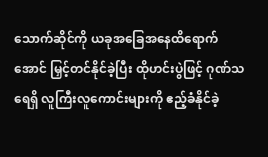သောက်ဆိုင်ကို ယခုအခြေအနေထိရောက်အောင် မြှင့်တင်နိုင်ခဲ့ပြီး ထိုဟင်းပွဲဖြင့် ဂုဏ်သရေရှိ လူကြီးလူကောင်းများကို ဧည့်ခံနိုင်ခဲ့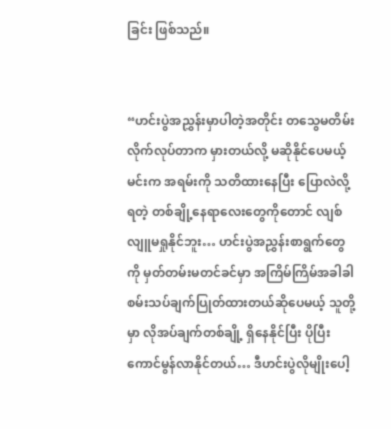ခြင်း ဖြစ်သည်။


“ဟင်းပွဲအညွှန်းမှာပါတဲ့အတိုင်း တသွေမတိမ်း လိုက်လုပ်တာက မှားတယ်လို့ မဆိုနိုင်ပေမယ့် မင်းက အရမ်းကို သတိထားနေပြီး ပြောလဲလို့ရတဲ့ တစ်ချို့နေရာလေးတွေကိုတောင် လျစ်လျူမရှုနိုင်ဘူး… ဟင်းပွဲအညွှန်းစာရွက်တွေကို မှတ်တမ်းမတင်ခင်မှာ အကြိမ်ကြိမ်အခါခါ စမ်းသပ်ချက်ပြုတ်ထားတယ်ဆိုပေမယ့် သူတို့မှာ လိုအပ်ချက်တစ်ချို့ ရှိနေနိုင်ပြီး ပိုပြီး ကောင်မွန်လာနိုင်တယ်… ဒီဟင်းပွဲလိုမျိုးပေါ့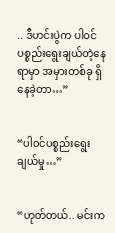.. ဒီဟင်းပွဲက ပါ၀င်ပစ္စည်းရွေးချယ်တဲ့နေရာမှာ အမှားတစ်ခု ရှိနေခဲ့တာ…”


“ပါ၀င်ပစ္စည်းရွေးချယ်မှု…”


“ဟုတ်တယ်.. မင်းက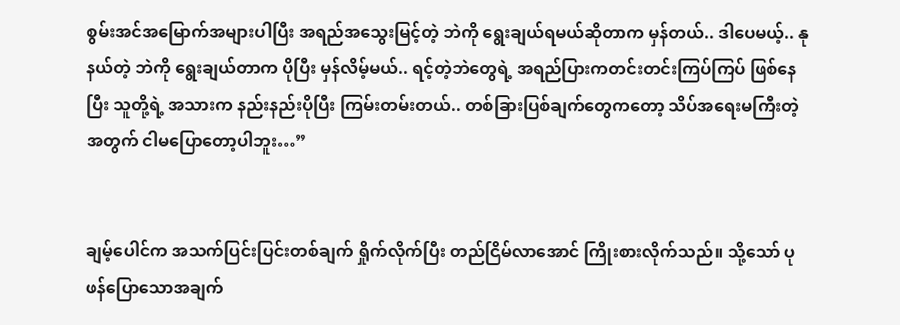စွမ်းအင်အမြောက်အများပါပြီး အရည်အသွေးမြင့်တဲ့ ဘဲကို ရွေးချယ်ရမယ်ဆိုတာက မှန်တယ်.. ဒါပေမယ့်.. နုနယ်တဲ့ ဘဲကို ရွေးချယ်တာက ပိုပြီး မှန်လိမ့်မယ်.. ရင့်တဲ့ဘဲတွေရဲ့ အရည်ပြားကတင်းတင်းကြပ်ကြပ် ဖြစ်နေပြီး သူတို့ရဲ့ အသားက နည်းနည်းပိုပြီး ကြမ်းတမ်းတယ်.. တစ်ခြားပြစ်ချက်တွေကတော့ သိပ်အရေးမကြီးတဲ့အတွက် ငါမပြောတော့ပါဘူး…”


ချမ့်ပေါင်က အသက်ပြင်းပြင်းတစ်ချက် ရှိုက်လိုက်ပြီး တည်ငြိမ်လာအောင် ကြိုးစားလိုက်သည်။ သို့သော် ပုဖန်ပြောသောအချက်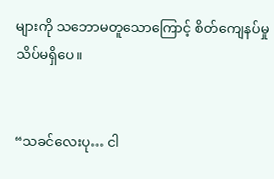များကို သဘောမတူသောကြောင့် စိတ်ကျေနပ်မှု သိပ်မရှိပေ။


“သခင်လေးပု… ငါ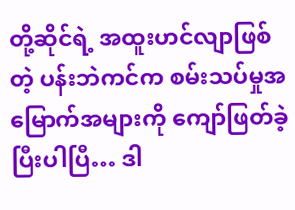တို့ဆိုင်ရဲ့ အထူးဟင်လျာဖြစ်တဲ့ ပန်းဘဲကင်က စမ်းသပ်မှုအမြောက်အများကို ကျော်ဖြတ်ခဲ့ပြီးပါပြီ… ဒါ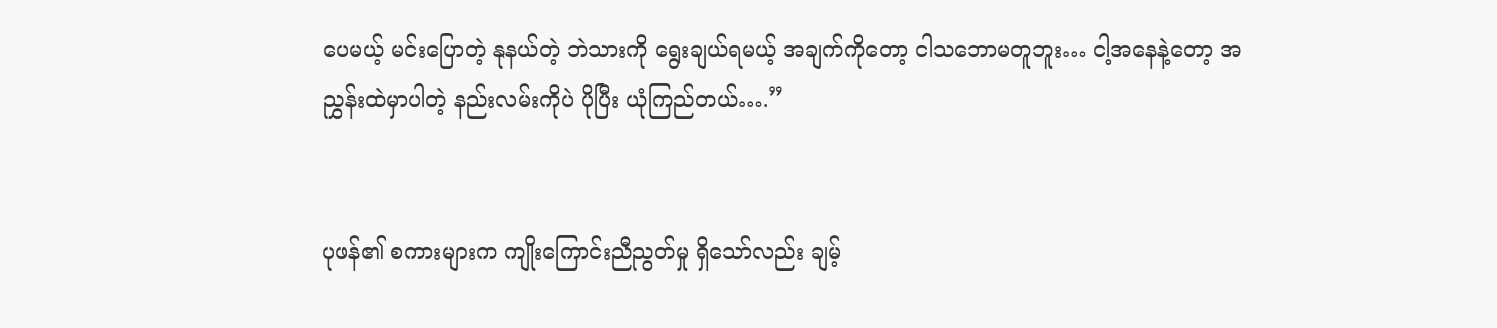ပေမယ့် မင်းပြောတဲ့ နုနယ်တဲ့ ဘဲသားကို ရွေးချယ်ရမယ့် အချက်ကိုတော့ ငါသဘောမတူဘူး… ငါ့အနေနဲ့တော့ အညွှန်းထဲမှာပါတဲ့ နည်းလမ်းကိုပဲ ပိုပြီး ယုံကြည်တယ်….”


ပုဖန်၏ စကားများက ကျိုးကြောင်းညီညွတ်မှု ရှိသော်လည်း ချမ့်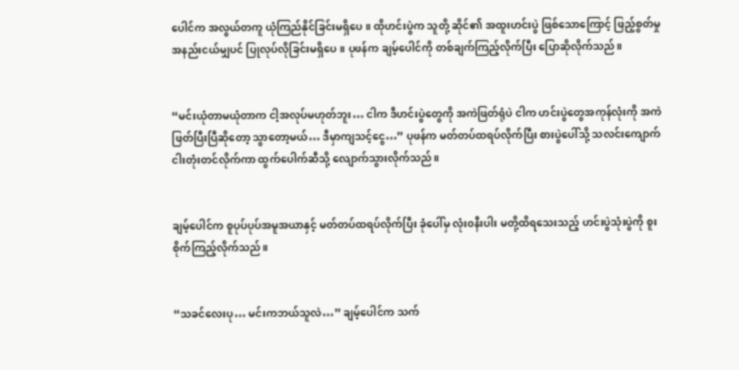ပေါင်က အလွယ်တကူ ယုံကြည်နိုင်ခြင်းမရှိပေ။ ထိုဟင်းပွဲက သူတို့ ဆိုင်၏ အထူးဟင်းပွဲ ဖြစ်သောကြောင့် ဖြည့်စွတ်မှု အနည်းငယ်မျှပင် ပြုလုပ်လိုခြင်းမရှိပေ။ ပုဖန်က ချမ့်ပေါင်ကို တစ်ချက်ကြည့်လိုက်ပြီး ပြောဆိုလိုက်သည်။


“မင်းယုံတာမယုံတာက ငါ့အလုပ်မဟုတ်ဘူး… ငါက ဒီဟင်းပွဲတွေကို အကဲဖြတ်ရုံပဲ ငါက ဟင်းပွဲတွေအကုန်လုံးကို အကဲဖြတ်ပြီးပြီဆိုတော့ သွာတော့မယ်… ဒီမှာကျသင့်ငွေ…” ပုဖန်က မတ်တပ်ထရပ်လိုက်ပြီး စားပွဲပေါ်သို့ သလင်းကျောက်ငါးတုံးတင်လိုက်ကာ ထွက်ပေါက်ဆီသို့ လျောက်သွားလိုက်သည်။


ချမ့်ပေါင်က စူပုပ်ပုပ်အမူအယာနှင့် မတ်တပ်ထရပ်လိုက်ပြီး ခုံပေါ်မှ လုံး၀နီးပါး မတို့ထိရသေးသည့် ဟင်းပွဲသုံးပွဲကို စူးစိုက်ကြည့်လိုက်သည်။


“သခင်လေးပု… မင်းကဘယ်သူလဲ…” ချမ့်ပေါင်က သက်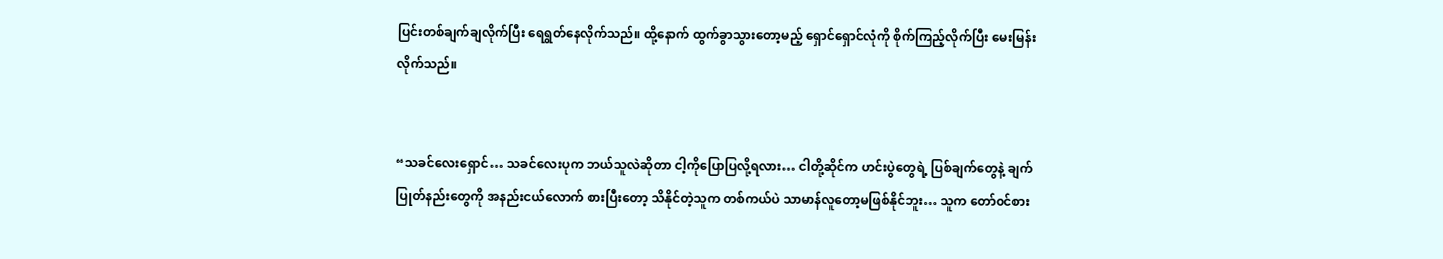ပြင်းတစ်ချက်ချလိုက်ပြီး ရေရွတ်နေလိုက်သည်။ ထို့နောက် ထွက်ခွာသွားတော့မည့် ရှောင်ရှောင်လုံကို စိုက်ကြည့်လိုက်ပြီး မေးမြန်းလိုက်သည်။


“သခင်လေးရှောင်… သခင်လေးပုက ဘယ်သူလဲဆိုတာ ငါ့ကိုပြောပြလို့ရလား… ငါတို့ဆိုင်က ဟင်းပွဲတွေရဲ့ ပြစ်ချက်တွေနဲ့ ချက်ပြုတ်နည်းတွေကို အနည်းငယ်လောက် စားပြီးတော့ သိနိုင်တဲ့သူက တစ်ကယ်ပဲ သာမာန်လူတော့မဖြစ်နိုင်ဘူး… သူက တော်၀င်စား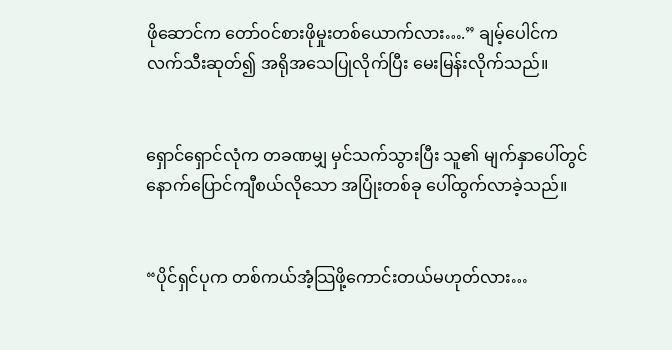ဖိုဆောင်က တော်၀င်စားဖိုမှုးတစ်ယောက်လား….” ချမ့်ပေါင်က လက်သီးဆုတ်၍ အရိုအသေပြုလိုက်ပြီး မေးမြန်းလိုက်သည်။


ရှောင်ရှောင်လုံက တခဏမျှ မှင်သက်သွားပြီး သူ၏ မျက်နှာပေါ်တွင် နောက်ပြောင်ကျီစယ်လိုသော အပြုံးတစ်ခု ပေါ်ထွက်လာခဲ့သည်။


“ပိုင်ရှင်ပုက တစ်ကယ်အံ့သြဖို့ကောင်းတယ်မဟုတ်လား…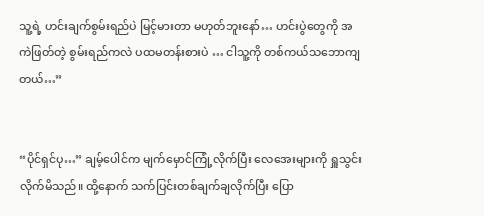သူ့ရဲ့ ဟင်းချက်စွမ်းရည်ပဲ မြင့်မားတာ မဟုတ်ဘူးနော်… ဟင်းပွဲတွေကို အကဲဖြတ်တဲ့ စွမ်းရည်ကလဲ ပထမတန်းစားပဲ … ငါသူ့ကို တစ်ကယ်သဘောကျတယ်…”


“ပိုင်ရှင်ပု…” ချမ့်ပေါင်က မျက်မှောင်ကြုံ့လိုက်ပြီး လေအေးများကို ရှူသွင်းလိုက်မိသည်။ ထို့နောက် သက်ပြင်းတစ်ချက်ချလိုက်ပြီး ပြော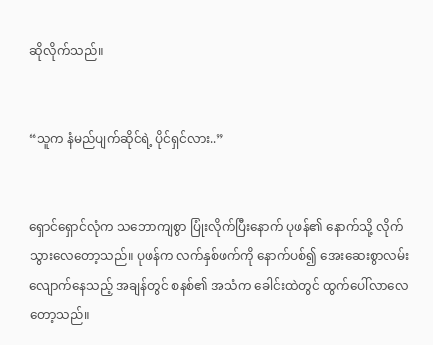ဆိုလိုက်သည်။


“သူက နံမည်ပျက်ဆိုင်ရဲ့ ပိုင်ရှင်လား..”


ရှောင်ရှောင်လုံက သဘောကျစွာ ပြုံးလိုက်ပြီးနောက် ပုဖန်၏ နောက်သို့ လိုက်သွားလေတော့သည်။ ပုဖန်က လက်နှစ်ဖက်ကို နောက်ပစ်၍ အေးဆေးစွာလမ်းလျောက်နေသည့် အချန်တွင် စနစ်၏ အသံက ခေါင်းထဲတွင် ထွက်ပေါ်လာလေတော့သည်။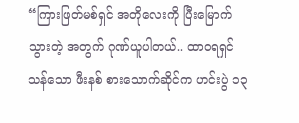“ကြားဖြတ်မစ်ရှင် အတိုလေးကို ပြီးမြောက်သွားတဲ့ အတွက် ဂုဏ်ယူပါတယ်.. ထာ၀ရရှင်သန်သော ဖီးနစ် စားသောက်ဆိုင်က ဟင်းပွဲ ၁၃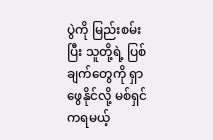ပွဲကို မြည်းစမ်းပြီး သူတို့ရဲ့ ပြစ်ချက်တွေကို ရှာဖွေနိုင်လို့ မစ်ရှင်ကရမယ့်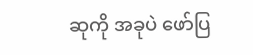ဆုကို အခုပဲ ဖော်ပြ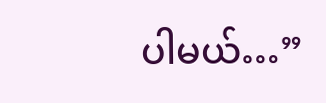ပါမယ်…”